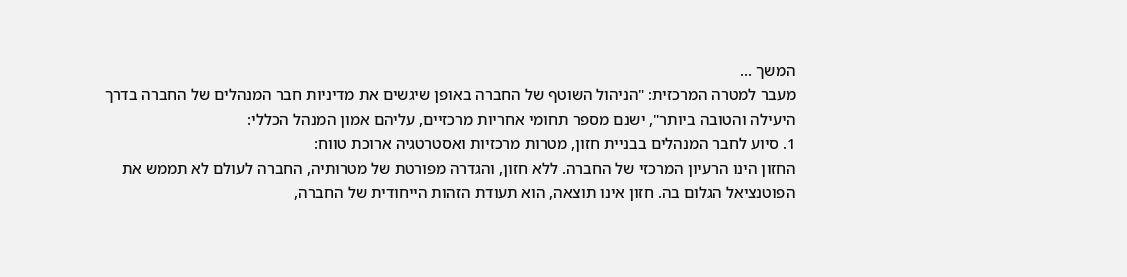המשך ...
מעבר למטרה המרכזית: "הניהול השוטף של החברה באופן שיגשים את מדיניות חבר המנהלים של החברה בדרך היעילה והטובה ביותר", ישנם מספר תחומי אחריות מרכזיים, עליהם אמון המנהל הכללי:
1. סיוע לחבר המנהלים בבניית חזון, מטרות מרכזיות ואסטרטגיה ארוכת טווח:
החזון הינו הרעיון המרכזי של החברה. ללא חזון, והגדרה מפורטת של מטרותיה, החברה לעולם לא תממש את הפוטנציאל הגלום בה. חזון אינו תוצאה, הוא תעודת הזהות הייחודית של החברה,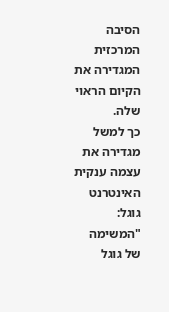הסיבה המרכזית המגדירה את הקיום הראוי שלה.
כך למשל מגדירה את עצמה ענקית האינטרנט גוגל: "המשימה של גוגל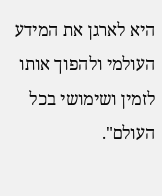היא לארגן את המידע העולמי ולהפוך אותו לזמין ושימושי בכל העולם".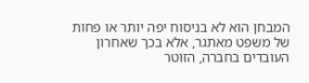המבחן הוא לא בניסוח יפה יותר או פחות של משפט מאתגר, אלא בכך שאחרון העובדים בחברה, הזוטר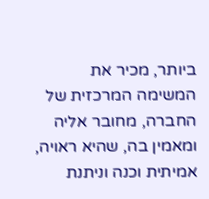ביותר, מכיר את המשימה המרכזית של החברה, מחובר אליה ומאמין בה, שהיא ראויה, אמיתית וכנה וניתנת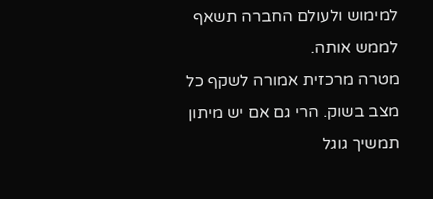למימוש ולעולם החברה תשאף לממש אותה.
מטרה מרכזית אמורה לשקף כל מצב בשוק. הרי גם אם יש מיתון תמשיך גוגל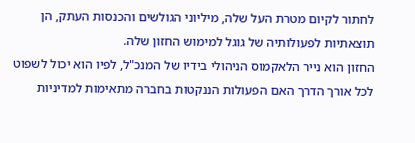לחתור לקיום מטרת העל שלה, מיליוני הגולשים והכנסות העתק, הן תוצאתיות לפעולותיה של גוגל למימוש החזון שלה.
החזון הוא נייר הלאקמוס הניהולי בידיו של המנכ"ל, לפיו הוא יכול לשפוט לכל אורך הדרך האם הפעולות הננקטות בחברה מתאימות למדיניות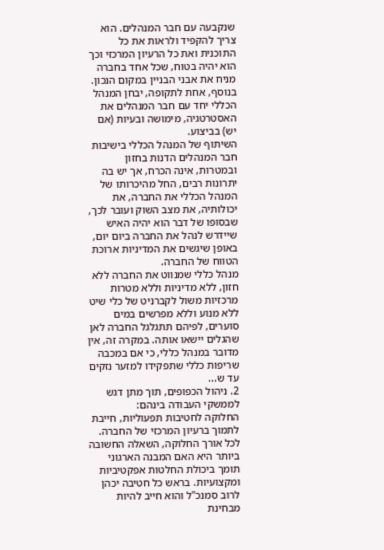שנקבעה עם חבר המנהלים. הוא צריך להקפיד ולראות את כל התוכנית ואת כל הרעיון המרכזי וכך הוא יהיה בטוח, שכל אחד בחברה מניח את אבני הבניין במקום הנכון. בנוסף, אחת לתקופה, יבחן המנהל הכללי יחד עם חבר המנהלים את האסטרטגיה, מימושה ובעיות (אם יש) בביצוע.
השיתוף של המנהל הכללי בישיבות חבר המנהלים הדנות בחזון ובמטרות, אינה הכרח, אך יש בה יתרונות רבים, החל מהיכרותו של המנהל הכללי את החברה, את יכולותיה, את מצב השוק ועובר לכך, שבסופו של דבר הוא יהיה האיש שיידרש לנהל את החברה ביום יום, באופן שיגשים את המדיניות ארוכת הטווח של החברה.
מנהל כללי שמנווט את החברה ללא חזון, ללא מדיניות וללא מטרות מרכזיות משול לקברניט של כלי שיט ללא מנוע וללא מפרשים במים סוערים, לפיהם תתגלגל החברה לאן שהגלים יישאו אותה. במקרה זה, אין מדובר במנהל כללי, כי אם במכבה שריפות כללי שתפקידו למזער נזקים עד ש...
2. ניהול הכפופים, תוך מתן דגש לממשקי העבודה בינהם:
החלוקה לחטיבות תפעוליות, חייבת לתמוך ברעיון המרכזי של החברה. לכל אורך החלוקה, השאלה החשובה ביותר היא האם המבנה הארגוני תומך ביכולת החלטות אפקטיביות ומקצועיות. בראש כל חטיבה יכהן לרוב סמנכ"ל והוא חייב להיות מבחינת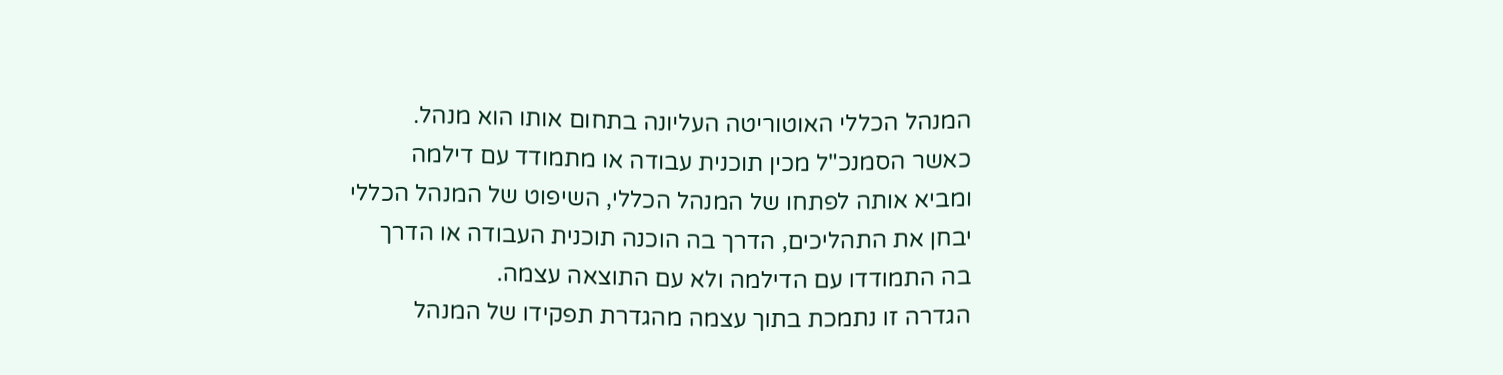המנהל הכללי האוטוריטה העליונה בתחום אותו הוא מנהל.
כאשר הסמנכ"ל מכין תוכנית עבודה או מתמודד עם דילמה ומביא אותה לפתחו של המנהל הכללי, השיפוט של המנהל הכללי יבחן את התהליכים, הדרך בה הוכנה תוכנית העבודה או הדרך בה התמודדו עם הדילמה ולא עם התוצאה עצמה.
הגדרה זו נתמכת בתוך עצמה מהגדרת תפקידו של המנהל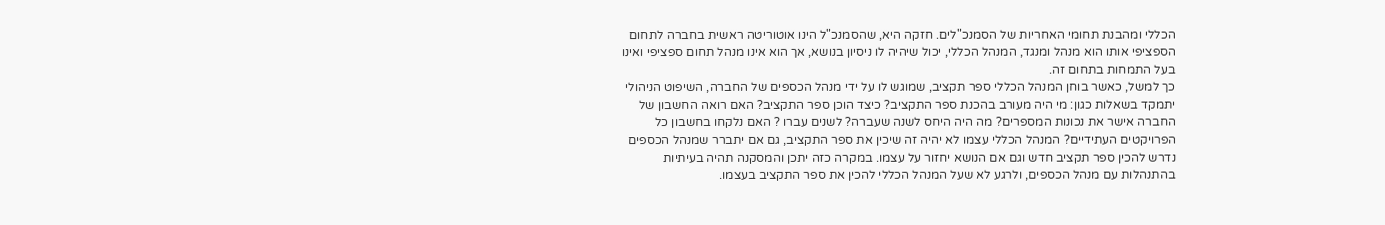הכללי ומהבנת תחומי האחריות של הסמנכ"לים. חזקה היא, שהסמנכ"ל הינו אוטוריטה ראשית בחברה לתחום הספציפי אותו הוא מנהל ומנגד, המנהל הכללי, יכול שיהיה לו ניסיון בנושא, אך הוא אינו מנהל תחום ספציפי ואינו בעל התמחות בתחום זה.
כך למשל, כאשר בוחן המנהל הכללי ספר תקציב, שמוגש לו על ידי מנהל הכספים של החברה, השיפוט הניהולי יתמקד בשאלות כגון: מי היה מעורב בהכנת ספר התקציב? כיצד הוכן ספר התקציב? האם רואה החשבון של החברה אישר את נכונות המספרים? מה היה היחס לשנה שעברה? לשנים עברו ? האם נלקחו בחשבון כל הפרויקטים העתידיים? המנהל הכללי עצמו לא יהיה זה שיכין את ספר התקציב, גם אם יתברר שמנהל הכספים נדרש להכין ספר תקציב חדש וגם אם הנושא יחזור על עצמו. במקרה כזה יתכן והמסקנה תהיה בעיתיות בהתנהלות עם מנהל הכספים, ולרגע לא שעל המנהל הכללי להכין את ספר התקציב בעצמו.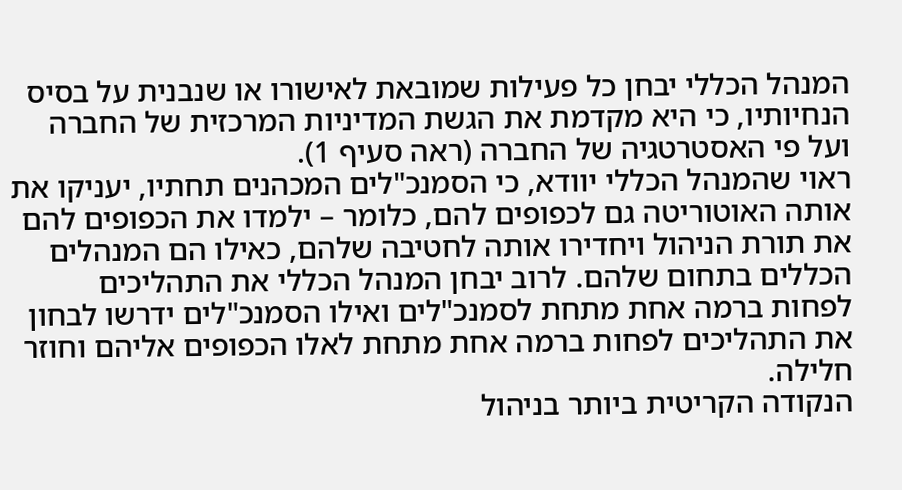המנהל הכללי יבחן כל פעילות שמובאת לאישורו או שנבנית על בסיס הנחיותיו, כי היא מקדמת את הגשת המדיניות המרכזית של החברה ועל פי האסטרטגיה של החברה (ראה סעיף 1).
ראוי שהמנהל הכללי יוודא, כי הסמנכ"לים המכהנים תחתיו, יעניקו את אותה האוטוריטה גם לכפופים להם, כלומר – ילמדו את הכפופים להם את תורת הניהול ויחדירו אותה לחטיבה שלהם, כאילו הם המנהלים הכללים בתחום שלהם. לרוב יבחן המנהל הכללי את התהליכים לפחות ברמה אחת מתחת לסמנכ"לים ואילו הסמנכ"לים ידרשו לבחון את התהליכים לפחות ברמה אחת מתחת לאלו הכפופים אליהם וחוזר חלילה.
הנקודה הקריטית ביותר בניהול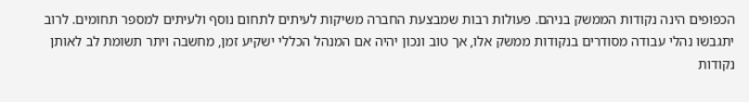הכפופים הינה נקודות הממשק בניהם. פעולות רבות שמבצעת החברה משיקות לעיתים לתחום נוסף ולעיתים למספר תחומים. לרוב יתגבשו נהלי עבודה מסודרים בנקודות ממשק אלו, אך טוב ונכון יהיה אם המנהל הכללי ישקיע זמן, מחשבה ויתר תשומת לב לאותן נקודות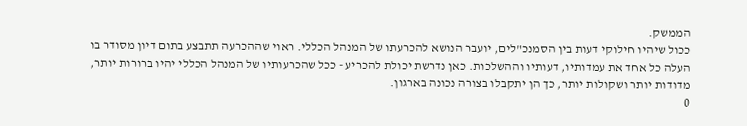הממשק.
ככול שיהיו חילוקי דעות בין הסמנכ"לים, יועבר הנושא להכרעתו של המנהל הכללי. ראוי שההכרעה תתבצע בתום דיון מסודר בו העלה כל אחד את עמדותיו, דעותיו וההשלכות. כאן נדרשת יכולת להכריע - ככל שהכרעותיו של המנהל הכללי יהיו ברורות יותר, מדודות יותר ושקולות יותר, כך הן יתקבלו בצורה נכונה בארגון.
0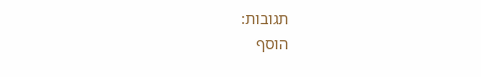תגובות:
הוסף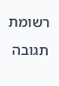רשומת תגובה